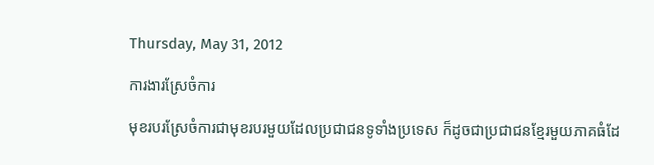Thursday, May 31, 2012

ការងារស្រែចំការ

មុខរបរស្រែចំការជាមុខរបរមួយដែលប្រជាជនទូទាំងប្រទេស ក៏ដូចជាប្រជាជនខ្មែរមួយភាគធំដែ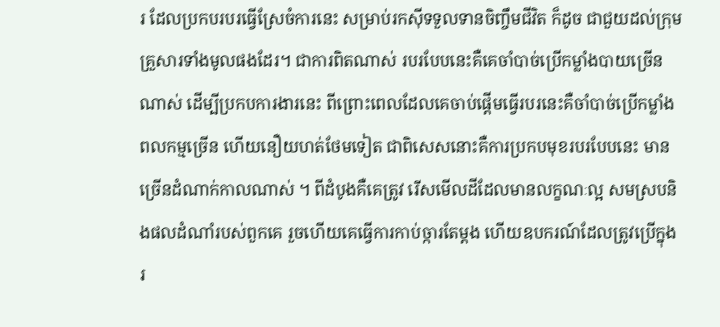រ ដែលប្រកបរបរធ្វើស្រែចំការនេះ សម្រាប់រកស៊ីទទួលទានចិញ្ចឹមជីវិត ក៏ដូច ជាជួយដល់ក្រុមគ្រួសារទាំងមូលផងដែរ។ ជាការពិតណាស់ របរបែបនេះគឺគេចាំបាច់ប្រើកម្លាំងបាយច្រើនណាស់ ដើម្បីប្រកបការងារនេះ ពីព្រោះពេលដែលគេចាប់ផ្ដើមធ្វើរបរនេះគឺចាំបាច់ប្រើកម្លាំងពលកម្មច្រើន ហើយនឿយហត់ថែមទៀត ជាពិសេសនោះគឺការប្រកបមុខរបរបែបនេះ មានច្រើនដំណាក់កាលណាស់ ។ ពីដំបូងគឺគេត្រូវ រើសមើលដីដែលមានលក្ខណៈល្អ សមស្របនិងផលដំណាំរបស់ពួកគេ រួចហើយគេធ្វើការកាប់ច្ការតែម្ដង ហើយឧបករណ៍ដែលត្រូវប្រើក្នុងរ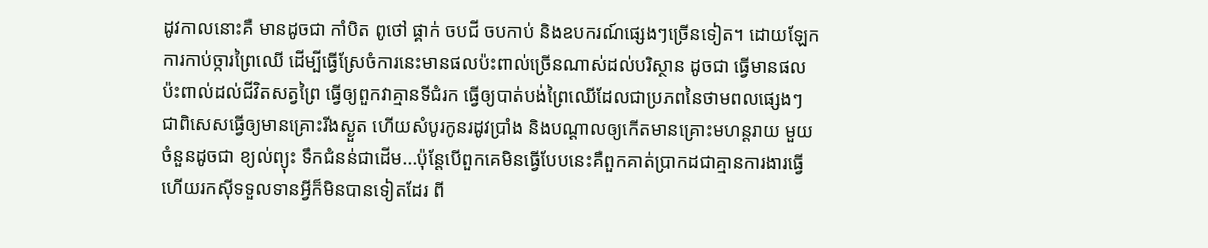ដូវកាលនោះគឺ មានដូចជា កាំបិត ពូថៅ ផ្គាក់ ចបជី ចបកាប់ និងឧបករណ៍ផ្សេងៗច្រើនទៀត។ ដោយឡែកការកាប់ច្ការព្រៃឈើ ដើម្បីធ្វើស្រែចំការនេះមានផលប៉ះពាល់ច្រើនណាស់ដល់បរិស្ថាន ដូចជា ធ្វើមានផលប៉ះពាល់ដល់ជីវិតសត្វព្រៃ ធ្វើឲ្យពួកវាគ្មានទីជំរក ធ្វើឲ្យបាត់បង់ព្រៃឈើដែលជាប្រភពនៃថាមពលផ្សេងៗ ជាពិសេសធ្វើឲ្យមានគ្រោះរីងស្ងួត ហើយសំបូរកូនរដូវប្រាំង និងបណ្ដាលឲ្យកើតមានគ្រោះមហន្តរាយ មួយចំនួនដូចជា ខ្យល់ព្យុះ ទឹកជំនន់ជាដើម...ប៉ុន្តែបើពួកគេមិនធ្វើបែបនេះគឺពួកគាត់ប្រាកដជាគ្មានការងារធ្វើ ហើយរកស៊ីទទួលទានអ្វីក៏មិនបានទៀតដែរ ពី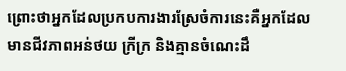ព្រោះថាអ្នកដែលប្រកបការងារស្រែចំការនេះគឺអ្នកដែលមានជីវភាពអន់ថយ ក្រីក្រ និងគ្មានចំណេះដឹ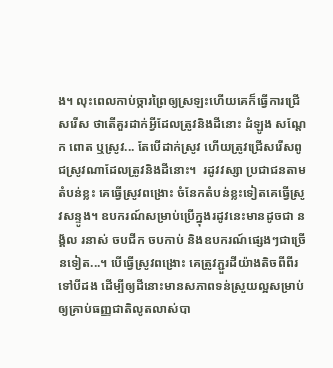ង។ លុះពេលកាប់ច្ការព្រៃឲ្យស្រឡះហើយគេក៏ធ្វើការជ្រើសរើស ថាតើគួរដាក់អ្វីដែលត្រូវនិងដីនោះ ដំឡូង សណ្ដែក ពោត ឬស្រូវ... តែបើដាក់ស្រូវ ហើយត្រូវជ្រើសរើសពូជស្រូវណាដែលត្រូវនិងដីនោះ។  រដូវវស្សា ប្រជាជនតាមតំបន់ខ្លះ គេធ្វើស្រូវពង្រោះ ចំនែកតំបន់ខ្លះទៀតគេធ្វើស្រូវសន្ទូង។ ឧបករណ៍សម្រាប់ប្រើក្នុងរដូវនេះមានដូចជា នង្គ័ល រនាស់ ចបជីក ចបកាប់ និងឧបករណ៍ផ្សេងៗជាច្រើនទៀត...។ បើធ្វើស្រូវពង្រោះ គេត្រូវភ្ជួរដីយ៉ាងតិចពីពីរទៅបីដង ដើម្បីឲ្យដីនោះមានសភាពទន់ស្រួយល្អសម្រាប់ឲ្យគ្រាប់ធញ្ញជាតិលូតលាស់បា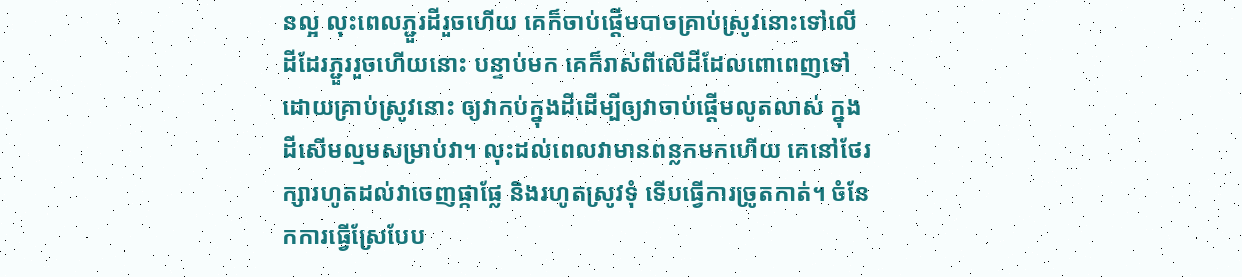នល្អ លុះពេលភ្ជួរដីរួចហើយ គេក៏ចាប់ផ្ដើមបាចគ្រាប់ស្រូវនោះទៅលើដីដែរភ្ជួររួចហើយនោះ បន្ទាប់មក គេក៏រាស់ពីលើដីដែលពោពេញទៅដោយគ្រាប់ស្រូវនោះ ឲ្យវាកប់ក្នុងដីដើម្បីឲ្យវាចាប់ផ្ដើមលូតលាស់ ក្នុងដីសើមល្មមសម្រាប់វា។ លុះដល់ពេលវាមានពន្លកមកហើយ គេនៅថែរក្សារហូតដល់វាចេញផ្កាផ្លែ និងរហូតស្រូវទុំ ទើបធ្វើការច្រូតកាត់។ ចំនែកការធ្វើស្រែបែប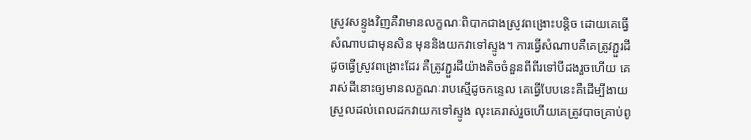ស្រូវសន្ទូងវិញគឺវាមានលក្ខណៈពិបាកជាងស្រូវពង្រោះបន្តិច ដោយគេធ្វើសំណាបជាមុនសិន មុននិងយកវាទៅស្ទូង។ ការធ្វើសំណាបគឺគេត្រូវភ្ជួរដី ដូចធ្វើស្រូវពង្រោះដែរ គឺត្រូវភ្ជួរដីយ៉ាងតិចចំនួនពីពីរទៅបីដងរួចហើយ គេរាស់ដីនោះឲ្យមានលក្ខណៈរាបស្មើដូចកន្ទេល គេធ្វើបែបនេះគឺដើម្បីងាយស្រួលដល់ពេលដកវាយកទៅស្ទូង លុះគេរាស់រួចហើយគេត្រូវបាចគ្រាប់ពូ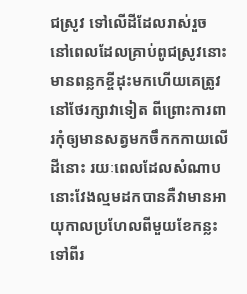ជស្រូវ ទៅលើដីដែលរាស់រួច នៅពេលដែលគ្រាប់ពូជស្រូវនោះមានពន្លកខ្ចីដុះមកហើយគេត្រូវនៅថែរក្សាវាទៀត ពីព្រោះការពារកុំឲ្យមានសត្វមកចឹកកកាយលើដីនោះ រយៈពេលដែលសំណាបនោះវែងល្មមដកបានគឺវាមានអាយុកាលប្រហែលពីមួយខែកន្លះទៅពីរ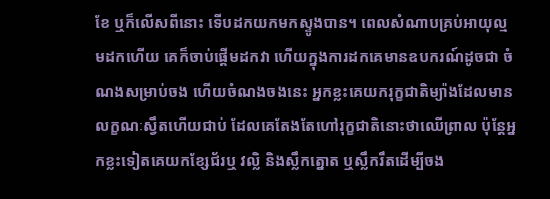ខែ ឬក៏លើសពីនោះ ទើបដកយកមកស្ទូងបាន។ ពេលសំណាបគ្រប់អាយុល្មមដកហើយ គេក៏ចាប់ផ្ដើមដកវា ហើយក្នុងការដកគេមានឧបករណ៍ដូចជា ចំណងសម្រាប់ចង ហើយចំណងចងនេះ អ្នកខ្លះគេយករុក្ខជាតិម្យ៉ាងដែលមានលក្ខណៈស្វឹតហើយជាប់ ដែលគេតែងតែហៅរុក្ខជាតិនោះថាឈើព្រាល ប៉ុន្តែអ្នកខ្លះទៀតគេយកខ្សែជ័រឬ វល្លិ និងស្លឹកត្នោត ឬស្លឹករឹតដើម្បីចង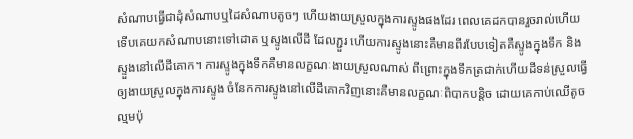សំណាបធ្វើជាដុំសំណាបឬដៃសំណាបតូចៗ ហើយងាយស្រួលក្នុងការស្ទូងផងដែរ ពេលគេដកបានរួចរាល់ហើយទើបគេយកសំណាបនោះទៅដោត ឬស្ទូងលើដី ដែលភ្ជួរ ហើយការស្ទូងនោះគឺមានពីរបែបទៀតគឺស្ទូងក្នុងទឹក និងស្ទួងនៅលើដីគោក។ ការស្ទូងក្នុងទឹកគឺមានលក្ខណៈងាយស្រួលណាស់ ពីព្រោះក្នុងទឹកត្រជាក់ហើយដីទន់ស្រួលធ្វើឲ្យងាយស្រួលក្នុងការស្ទូង ចំនែកការស្ទូងនៅលើដីគោកវិញនោះគឺមានលក្ខណៈពិបាកបន្តិច ដោយគេកាប់ឈើតូចល្មមប៉ុ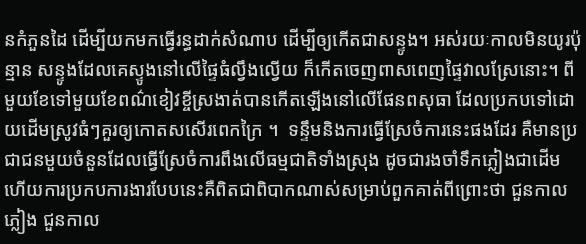នកំភួនដៃ ដើម្បីយកមកធ្វើរន្ធដាក់សំណាប ដើម្បីឲ្យកើតជាសន្ទូង។ អស់រយៈកាលមិនយូរប៉ុន្មាន សន្ទូងដែលគេស្ទូងនៅលើផ្ទៃធំល្វឹងល្វើយ ក៏កើតចេញពាសពេញផ្ទៃវាលស្រែនោះ។ ពីមួយខែទៅមួយខែពណ៌ខៀវខ្ចីស្រងាត់បានកើតឡើងនៅលើផែនពសុធា ដែលប្រកបទៅដោយដើមស្រូវធំៗគួរឲ្យកោតសសើរពេកក្រៃ ។  ទន្ទឹមនិងការធ្វើស្រែចំការនេះផងដែរ គឺមានប្រជាជនមួយចំនួនដែលធ្វើស្រែចំការពឹងលើធម្មជាតិទាំងស្រុង ដូចជារងចាំទឹកភ្លៀងជាដើម ហើយការប្រកបការងារបែបនេះគឺពិតជាពិបាកណាស់សម្រាប់ពួកគាត់ពីព្រោះថា ជួនកាលភ្លៀង ជួនកាល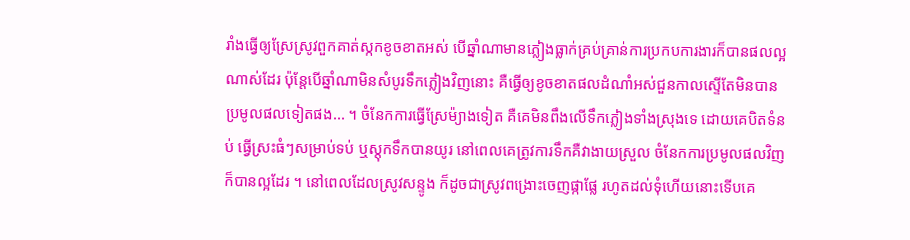រាំងធ្វើឲ្យស្រែស្រូវពួកគាត់ស្កកខូចខាតអស់ បើឆ្នាំណាមានភ្លៀងធ្លាក់គ្រប់គ្រាន់ការប្រកបការងារក៏បានផលល្អណាស់ដែរ ប៉ុន្តែបើឆ្នាំណាមិនសំបូរទឹកភ្លៀងវិញនោះ គឺធ្វើឲ្យខូចខាតផលដំណាំអស់ជួនកាលស្ទើតែមិនបានប្រមូលផលទៀតផង... ។ ចំនែកការធ្វើស្រែម៉្យាងទៀត គឺគេមិនពឹងលើទឹកភ្លៀងទាំងស្រុងទេ ដោយគេបិតទំនប់ ធ្វើស្រះធំៗសម្រាប់ទប់ ឬស្តុកទឹកបានយូរ នៅពេលគេត្រូវការទឹកគឺវាងាយស្រួល ចំនែកការប្រមូលផលវិញក៏បានល្អដែរ ។ នៅពេលដែលស្រូវសន្ទូង ក៏ដូចជាស្រូវពង្រោះចេញផ្កាផ្លែ រហូតដល់ទុំហើយនោះទើបគេ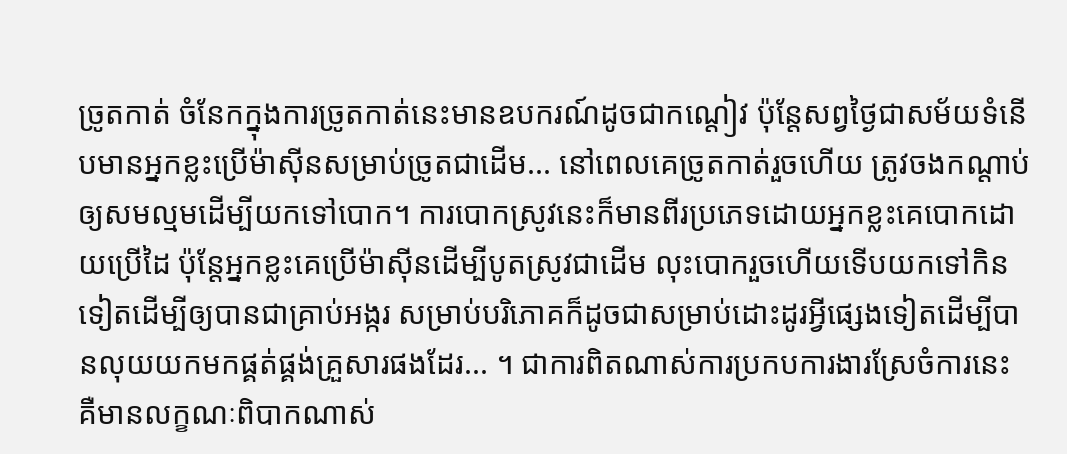ច្រូតកាត់ ចំនែកក្នុងការច្រូតកាត់នេះមានឧបករណ៍ដូចជាកណ្តៀវ ប៉ុន្តែសព្វថ្ងៃជាសម័យទំនើបមានអ្នកខ្លះប្រើម៉ាស៊ីនសម្រាប់ច្រូតជាដើម... នៅពេលគេច្រូតកាត់រួចហើយ ត្រូវចងកណ្ដាប់ឲ្យសមល្មមដើម្បីយកទៅបោក។ ការបោកស្រូវនេះក៏មានពីរប្រភេទដោយអ្នកខ្លះគេបោកដោយប្រើដៃ ប៉ុន្តែអ្នកខ្លះគេប្រើម៉ាស៊ីនដើម្បីបូតស្រូវជាដើម លុះបោករួចហើយទើបយកទៅកិនទៀតដើម្បីឲ្យបានជាគ្រាប់អង្ករ សម្រាប់បរិភោគក៏ដូចជាសម្រាប់ដោះដូរអ្វីផ្សេងទៀតដើម្បីបានលុយយកមកផ្គត់ផ្គង់គ្រួសារផងដែរ... ។ ជាការពិតណាស់ការប្រកបការងារស្រែចំការនេះ គឺមានលក្ខណៈពិបាកណាស់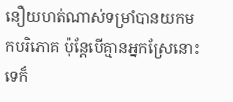នឿយហត់ណាស់ទម្រាំបានយកមកបរិភោគ ប៉ុន្តែបើគ្មានអ្នកស្រែនោះទេក៏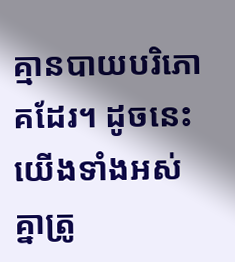គ្មានបាយបរិភោគដែរ។ ដូចនេះយើងទាំងអស់គ្នាត្រូ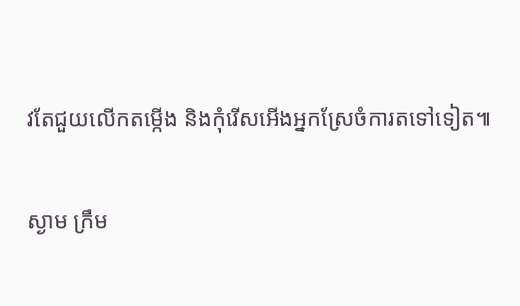វតែជួយលើកតម្កើង និងកុំរើសអើងអ្នកស្រែចំការតទៅទៀត៕

ស្ងាម ក្រឹម